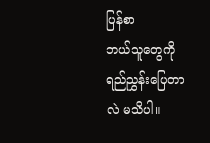ပြန်စာ
ဘယ်သူတွေကို ရည်ညွှန်းပြေတာလဲ မသိပါ။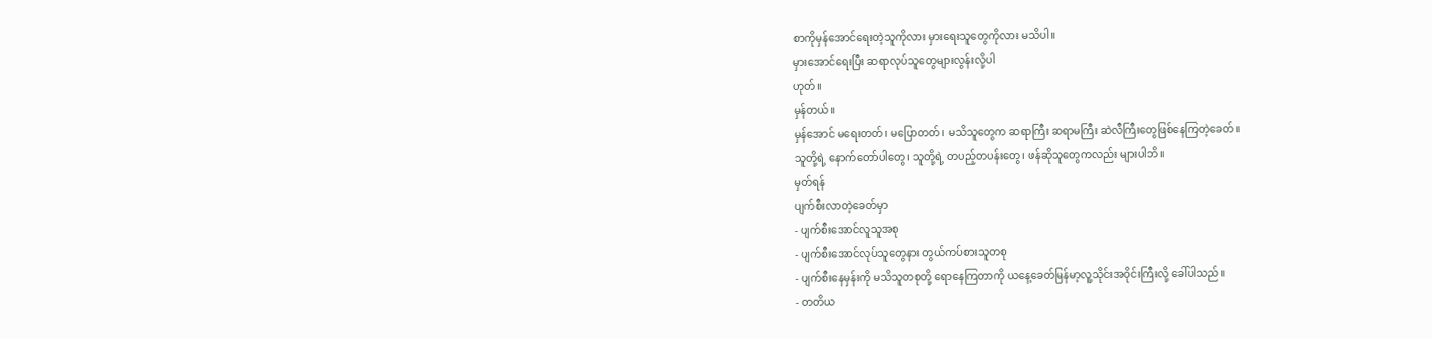စာကိုမှန်အောင်ရေးတဲ့သူကိုလား မှားရေးသူတွေကိုလား မသိပါ။
မှားအောင်ရေးပြီး ဆရာလုပ်သူတွေများလွန်းလို့ပါ
ဟုတ်။
မှန်တယ်။
မှန်အောင် မရေးတတ်၊ မပြောတတ်၊ မသိသူတွေက ဆရာကြီး ဆရာမကြီး ဆဲလီကြီးတွေဖြစ်နေကြတဲ့ခေတ်။
သူတို့ရဲ့ နောက်တော်ပါတွေ၊ သူတို့ရဲ့ တပည့်တပန်းတွေ၊ ဖန်ဆိုသူတွေကလည်း များပါဘိ။
မှတ်ရန်
ပျက်စီးလာတဲ့ခေတ်မှာ
- ပျက်စီးအောင်လူသူအစု
- ပျက်စီးအောင်လုပ်သူတွေနား တွယ်ကပ်စားသူတစု
- ပျက်စီးနေမှန်းကို မသိသူတစုတို့ ရောနေကြတာကို ယနေ့ခေတ်မြန်မာ့လူ့သိုင်းအဝိုင်းကြီးလို့ ခေါ်ပါသည်။
- တတိယ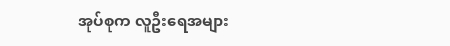အုပ်စုက လူဦးရေအများ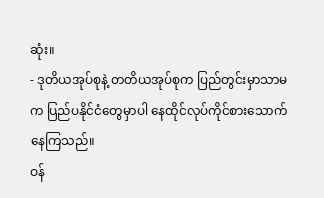ဆုံး။
- ဒုတိယအုပ်စုနဲ့ တတိယအုပ်စုက ပြည်တွင်းမှာသာမက ပြည်ပနိုင်ငံတွေမှာပါ နေထိုင်လုပ်ကိုင်စားသောက်နေကြသည်။
ဝန်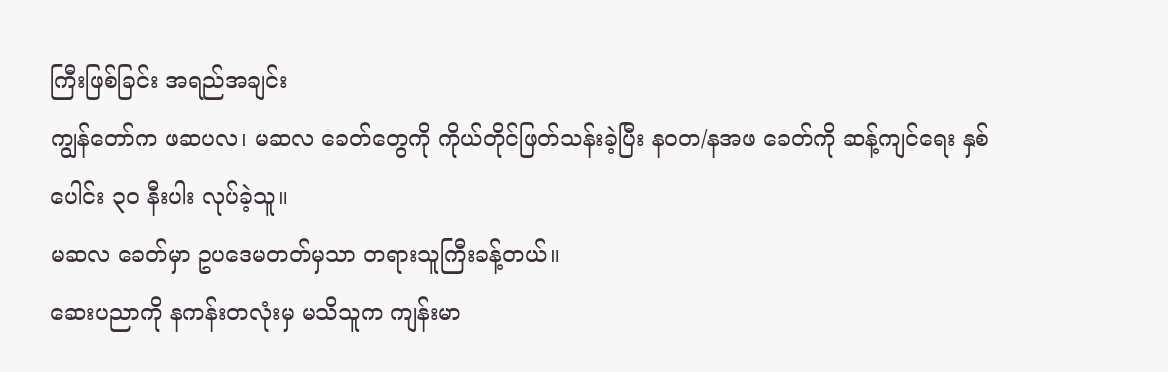ကြီးဖြစ်ခြင်း အရည်အချင်း
ကျွန်တော်က ဖဆပလ၊ မဆလ ခေတ်တွေကို ကိုယ်တိုင်ဖြတ်သန်းခဲ့ပြီး နဝတ/နအဖ ခေတ်ကို ဆန့်ကျင်ရေး နှစ်ပေါင်း ၃၀ နီးပါး လုပ်ခဲ့သူ။
မဆလ ခေတ်မှာ ဥပဒေမတတ်မှသာ တရားသူကြီးခန့်တယ်။
ဆေးပညာကို နကန်းတလုံးမှ မသိသူက ကျန်းမာ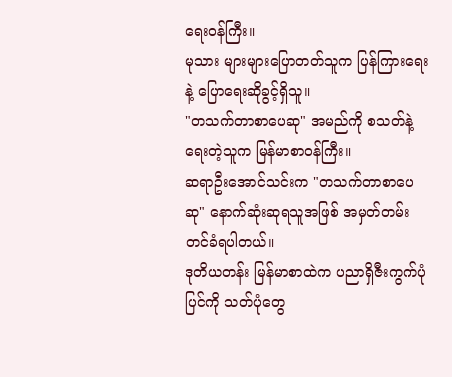ရေးဝန်ကြီး။
မုသား များများပြောတတ်သူက ပြန်ကြားရေးနဲ့ ပြောရေးဆိုခွင့်ရှိသူ။
"တသက်တာစာပေဆု" အမည်ကို စသတ်နဲ့ရေးတဲ့သူက မြန်မာစာဝန်ကြီး။
ဆရာဦးအောင်သင်းက "တသက်တာစာပေဆု" နောက်ဆုံးဆုရသူအဖြစ် အမှတ်တမ်းတင်ခံရပါတယ်။
ဒုတိယတန်း မြန်မာစာထဲက ပညာရှိဇီးကွက်ပုံပြင်ကို သတ်ပုံတွေ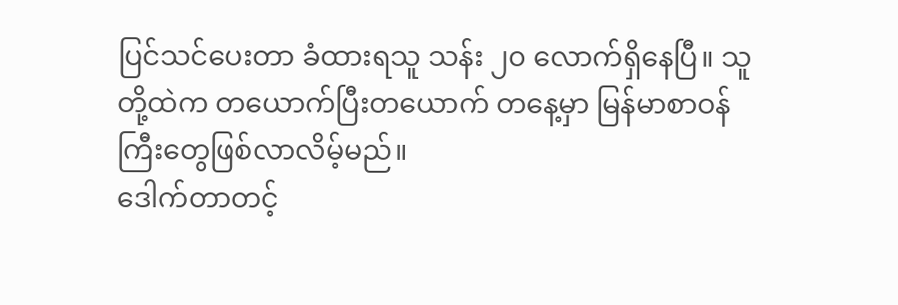ပြင်သင်ပေးတာ ခံထားရသူ သန်း ၂၀ လောက်ရှိနေပြီ။ သူတို့ထဲက တယောက်ပြီးတယောက် တနေ့မှာ မြန်မာစာဝန်ကြီးတွေဖြစ်လာလိမ့်မည်။
ဒေါက်တာတင့်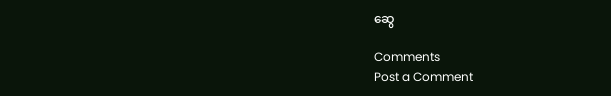ဆွေ

Comments
Post a Comment